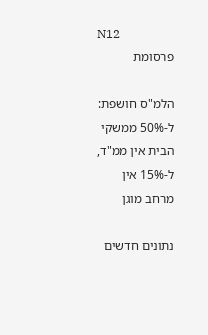N12
פרסומת

הלמ"ס חושפת: ל-50% ממשקי הבית אין ממ"ד, ל-15% אין מרחב מוגן

נתונים חדשים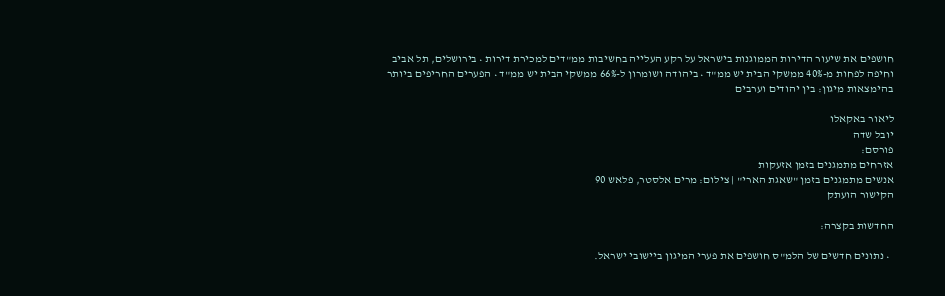חושפים את שיעור הדירות הממוגנות בישראל על רקע העלייה בחשיבות ממ"דים למכירת דירות • בירושלים, תל אביב וחיפה לפחות מ-40% ממשקי הבית יש ממ"ד • ביהודה ושומרון ל-66% ממשקי הבית יש ממ"ד • הפערים החריפים ביותר בהימצאות מיגון: בין יהודים וערבים

ליאור באקאלו
יובל שדה
פורסם:
אזרחים מתמגנים בזמן אזעקות
אנשים מתמגנים בזמן "שאגת הארי" | צילום: מרים אלסטר, פלאש 90
הקישור הועתק

החדשות בקצרה:

  • נתונים חדשים של הלמ"ס חושפים את פערי המיגון ביישובי ישראל.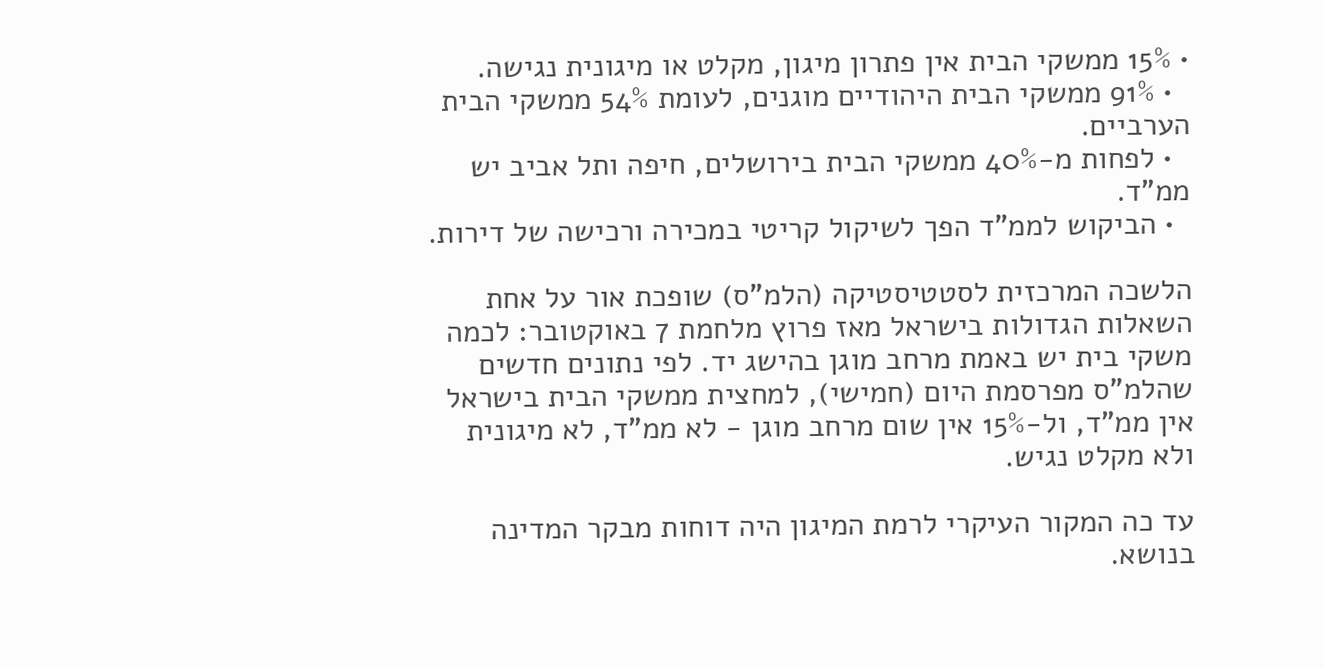• 15% ממשקי הבית אין פתרון מיגון, מקלט או מיגונית נגישה.
  • 91% ממשקי הבית היהודיים מוגנים, לעומת 54% ממשקי הבית הערביים.
  • לפחות מ-40% ממשקי הבית בירושלים, חיפה ותל אביב יש ממ"ד.
  • הביקוש לממ"ד הפך לשיקול קריטי במכירה ורכישה של דירות.

הלשכה המרכזית לסטטיסטיקה (הלמ"ס) שופכת אור על אחת השאלות הגדולות בישראל מאז פרוץ מלחמת 7 באוקטובר: לכמה משקי בית יש באמת מרחב מוגן בהישג יד. לפי נתונים חדשים שהלמ"ס מפרסמת היום (חמישי), למחצית ממשקי הבית בישראל אין ממ"ד, ול-15% אין שום מרחב מוגן - לא ממ"ד, לא מיגונית ולא מקלט נגיש.

עד כה המקור העיקרי לרמת המיגון היה דוחות מבקר המדינה בנושא.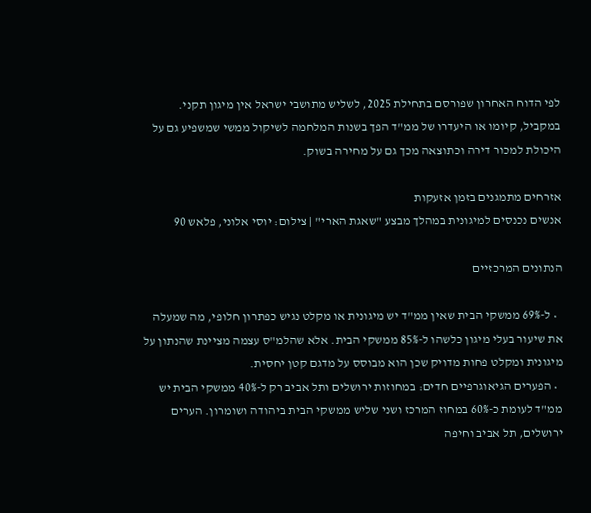לפי הדוח האחרון שפורסם בתחילת 2025, לשליש מתושבי ישראל אין מיגון תקני. במקביל, קיומו או היעדרו של ממ"ד הפך בשנות המלחמה לשיקול ממשי שמשפיע גם על היכולת למכור דירה וכתוצאה מכך גם על מחירה בשוק.

אזרחים מתמגנים בזמן אזעקות
אנשים נכנסים למיגונית במהלך מבצע "שאגת הארי" | צילום: יוסי אלוני, פלאש 90

הנתונים המרכזיים

  • ל-69% ממשקי הבית שאין ממ"ד יש מיגונית או מקלט נגיש כפתרון חלופי, מה שמעלה את שיעור בעלי מיגון כלשהו ל-85% ממשקי הבית. אלא שהלמ"ס עצמה מציינת שהנתון על מיגונית ומקלט פחות מדויק שכן הוא מבוסס על מדגם קטן יחסית.
  • הפערים הגיאוגרפיים חדים: במחוזות ירושלים ותל אביב רק ל-40% ממשקי הבית יש ממ"ד לעומת כ-60% במחוז המרכז ושני שליש ממשקי הבית ביהודה ושומרון. הערים ירושלים, תל אביב וחיפה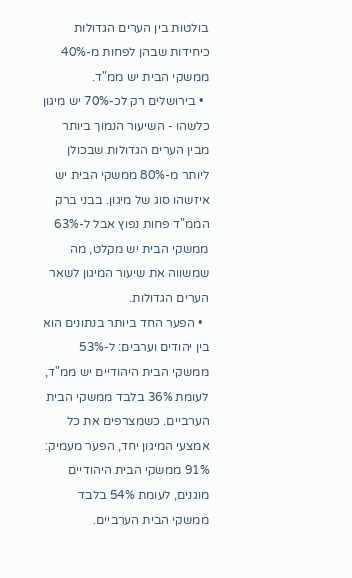בולטות בין הערים הגדולות כיחידות שבהן לפחות מ-40% ממשקי הבית יש ממ"ד.
  • בירושלים רק לכ-70% יש מיגון כלשהו - השיעור הנמוך ביותר מבין הערים הגדולות שבכולן ליותר מ-80% ממשקי הבית יש איזשהו סוג של מיגון. בבני ברק הממ"ד פחות נפוץ אבל ל-63% ממשקי הבית יש מקלט, מה שמשווה את שיעור המיגון לשאר הערים הגדולות.
  • הפער החד ביותר בנתונים הוא בין יהודים וערבים: ל-53% ממשקי הבית היהודיים יש ממ"ד, לעומת 36% בלבד ממשקי הבית הערביים. כשמצרפים את כל אמצעי המיגון יחד, הפער מעמיק: 91% ממשקי הבית היהודיים מוגנים, לעומת 54% בלבד ממשקי הבית הערביים.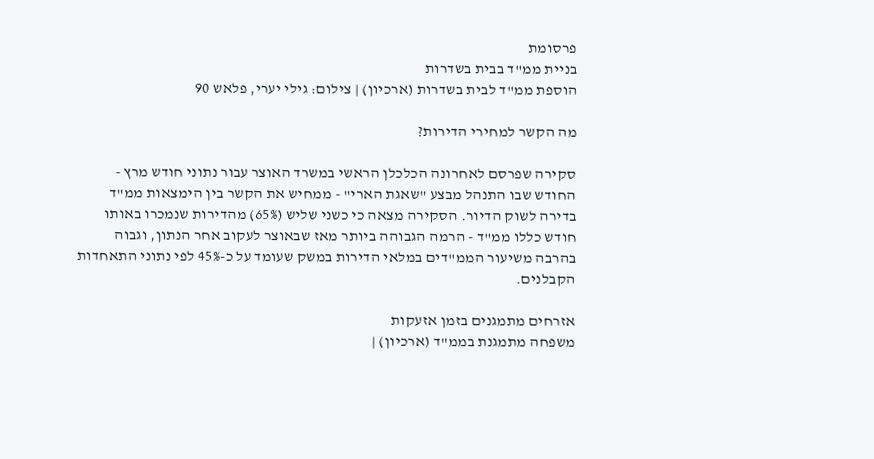פרסומת
בניית ממ"ד בבית בשדרות
הוספת ממ"ד לבית בשדרות (ארכיון) | צילום: גילי יערי, פלאש 90

מה הקשר למחירי הדירות?

סקירה שפרסם לאחרונה הכלכלן הראשי במשרד האוצר עבור נתוני חודש מרץ - החודש שבו התנהל מבצע "שאגת הארי" - ממחיש את הקשר בין הימצאות ממ"ד בדירה לשוק הדיור. הסקירה מצאה כי כשני שליש (65%) מהדירות שנמכרו באותו חודש כללו ממ"ד - הרמה הגבוהה ביותר מאז שבאוצר לעקוב אחר הנתון, וגבוה בהרבה משיעור הממ"דים במלאי הדירות במשק שעומד על כ-45% לפי נתוני התאחדות הקבלנים.

אזרחים מתמגנים בזמן אזעקות
משפחה מתמגנת בממ"ד (ארכיון) |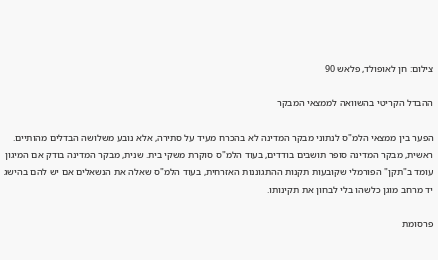צילום: חן לאופולד, פלאש 90

ההבדל הקריטי בהשוואה לממצאי המבקר

הפער בין ממצאי הלמ"ס לנתוני מבקר המדינה לא בהכרח מעיד על סתירה, אלא נובע משלושה הבדלים מהותיים. ראשית, מבקר המדינה סופר תושבים בודדים, בעוד הלמ"ס סוקרת משקי בית. שנית, מבקר המדינה בודק אם המיגון עומד ב"תקן" הפורמלי שקובעות תקנות ההתגוננות האזרחית, בעוד הלמ"ס שאלה את הנשאלים אם יש להם בהישג יד מרחב מוגן כלשהו בלי לבחון את תקינותו.

פרסומת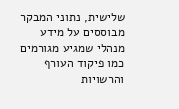שלישית, נתוני המבקר מבוססים על מידע מנהלי שמגיע מגורמים כמו פיקוד העורף והרשויות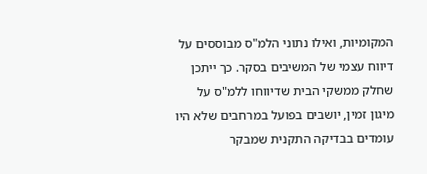המקומיות, ואילו נתוני הלמ"ס מבוססים על דיווח עצמי של המשיבים בסקר. כך ייתכן שחלק ממשקי הבית שדיווחו ללמ"ס על מיגון זמין, יושבים בפועל במרחבים שלא היו עומדים בבדיקה התקנית שמבקר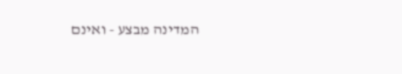המדינה מבצע - ואינם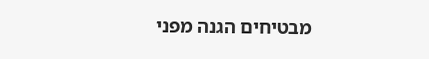מבטיחים הגנה מפני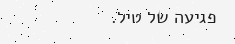פגיעה של טיל.